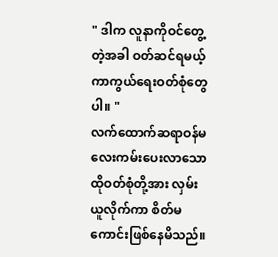" ဒါက လူနာကိုဝင်တွေ့တဲ့အခါ ဝတ်ဆင်ရမယ့် ကာကွယ်ရေးဝတ်စုံတွေပါ။ "
လက်ထောက်ဆရာဝန်မလေးကမ်းပေးလာသော ထိုဝတ်စုံတို့အား လှမ်းယူလိုက်ကာ စိတ်မကောင်းဖြစ်နေမိသည်။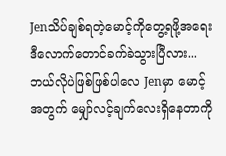Jenသိပ်ချစ်ရတဲ့မောင့်ကိုတွေ့ရဖို့အရေး ဒီလောက်တောင်ခက်ခဲသွားပြီလား...
ဘယ်လိုပဲဖြစ်ဖြစ်ပါလေ Jenမှာ မောင့်အတွက် မျှော်လင့်ချက်လေးရှိနေတာကို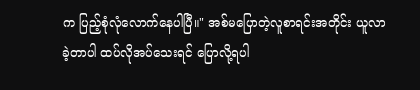က ပြည့်စုံလုံလောက်နေပါပြီ။" အစ်မပြောတဲ့လူစာရင်းအတိုင်း ယူလာခဲ့တာပါ ထပ်လိုအပ်သေးရင် ပြောလို့ရပါ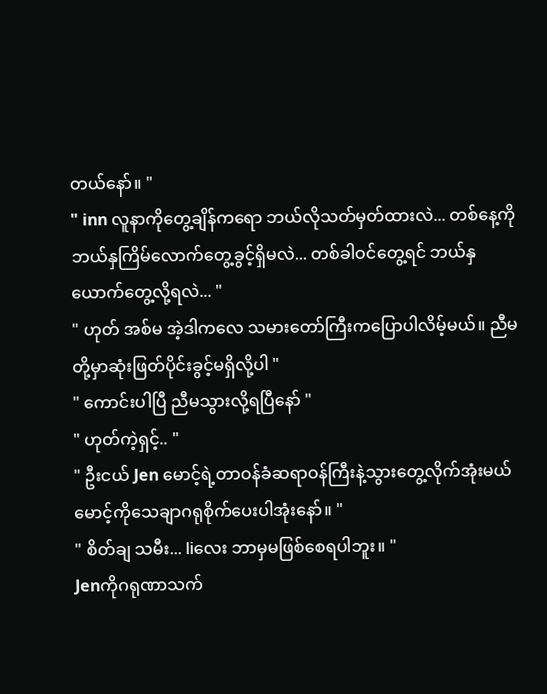တယ်နော်။ "
" inn လူနာကိုတွေ့ချိန်ကရော ဘယ်လိုသတ်မှတ်ထားလဲ... တစ်နေ့ကို ဘယ်နှကြိမ်လောက်တွေ့ခွင့်ရှိမလဲ... တစ်ခါဝင်တွေ့ရင် ဘယ်နှယောက်တွေ့လို့ရလဲ... "
" ဟုတ် အစ်မ အဲ့ဒါကလေ သမားတော်ကြီးကပြောပါလိမ့်မယ်။ ညီမတို့မှာဆုံးဖြတ်ပိုင်းခွင့်မရှိလို့ပါ "
" ကောင်းပါပြီ ညီမသွားလို့ရပြီနော် "
" ဟုတ်ကဲ့ရှင့်.. "
" ဦးငယ် Jen မောင့်ရဲ့တာဝန်ခံဆရာဝန်ကြီးနဲ့သွားတွေ့လိုက်အုံးမယ် မောင့်ကိုသေချာဂရုစိုက်ပေးပါအုံးနော်။ "
" စိတ်ချ သမီး... liလေး ဘာမှမဖြစ်စေရပါဘူး။ "
Jenကိုဂရုဏာသက်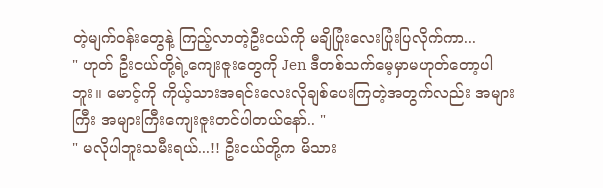တဲ့မျက်ဝန်းတွေနဲ့ ကြည့်လာတဲ့ဦးငယ်ကို မချိပြုံးလေးပြုံးပြလိုက်ကာ...
" ဟုတ် ဦးငယ်တို့ရဲ့ကျေးဇူးတွေကို Jen ဒီတစ်သက်မေ့မှာမဟုတ်တော့ပါဘူး။ မောင့်ကို ကိုယ့်သားအရင်းလေးလိုချစ်ပေးကြတဲ့အတွက်လည်း အများကြီး အများကြီးကျေးဇူးတင်ပါတယ်နော်.. "
" မလိုပါဘူးသမီးရယ်...!! ဦးငယ်တို့က မိသား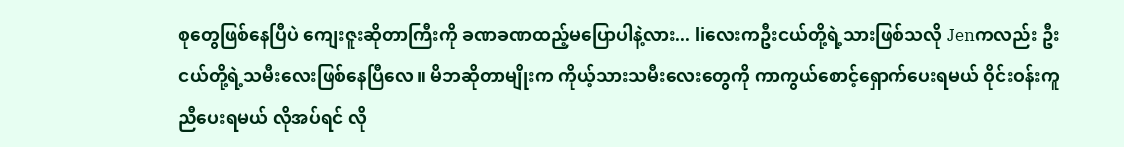စုတွေဖြစ်နေပြီပဲ ကျေးဇူးဆိုတာကြီးကို ခဏခဏထည့်မပြောပါနဲ့လား... liလေးကဦးငယ်တို့ရဲ့သားဖြစ်သလို Jenကလည်း ဦးငယ်တို့ရဲ့သမီးလေးဖြစ်နေပြီလေ။ မိဘဆိုတာမျိုးက ကိုယ့်သားသမီးလေးတွေကို ကာကွယ်စောင့်ရှောက်ပေးရမယ် ဝိုင်းဝန်းကူညီပေးရမယ် လိုအပ်ရင် လို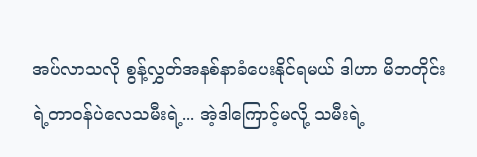အပ်လာသလို စွန့်လွှတ်အနစ်နာခံပေးနိုင်ရမယ် ဒါဟာ မိဘတိုင်းရဲ့တာဝန်ပဲလေသမီးရဲ့... အဲ့ဒါကြောင့်မလို့ သမီးရဲ့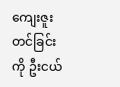ကျေးဇူးတင်ခြင်းကို ဦးငယ်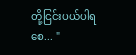တို့ငြင်းပယ်ပါရစေ... "